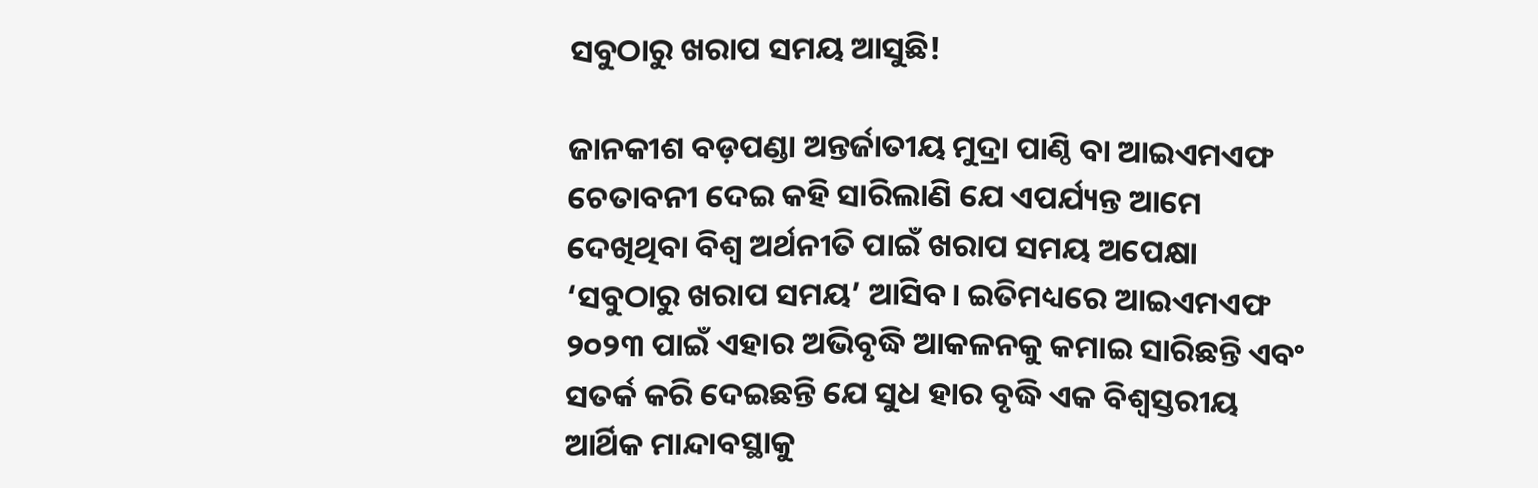ସବୁଠାରୁ ଖରାପ ସମୟ ଆସୁଛି!

ଜାନକୀଶ ବଡ଼ପଣ୍ଡା ଅନ୍ତର୍ଜାତୀୟ ମୁଦ୍ରା ପାଣ୍ଠି ବା ଆଇଏମଏଫ ଚେତାବନୀ ଦେଇ କହି ସାରିଲାଣି ଯେ ଏପର୍ଯ୍ୟନ୍ତ ଆମେ ଦେଖିଥିବା ବିଶ୍ୱ ଅର୍ଥନୀତି ପାଇଁ ଖରାପ ସମୟ ଅପେକ୍ଷା ‘ସବୁଠାରୁ ଖରାପ ସମୟ’ ଆସିବ। ଇତିମଧ୍ୟରେ ଆଇଏମଏଫ ୨୦୨୩ ପାଇଁ ଏହାର ଅଭିବୃଦ୍ଧି ଆକଳନକୁ କମାଇ ସାରିଛନ୍ତି ଏବଂ ସତର୍କ କରି ଦେଇଛନ୍ତି ଯେ ସୁଧ ହାର ବୃଦ୍ଧି ଏକ ବିଶ୍ୱସ୍ତରୀୟ ଆର୍ଥିକ ମାନ୍ଦାବସ୍ଥାକୁ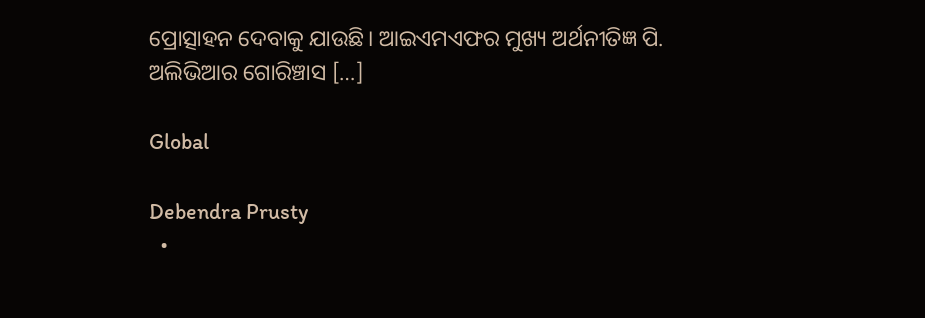ପ୍ରୋତ୍ସାହନ ଦେବାକୁ ଯାଉଛି। ଆଇଏମଏଫର ମୁଖ୍ୟ ଅର୍ଥନୀତିଜ୍ଞ ପି. ଅଲିଭିଆର ଗୋରିଞ୍ଚାସ […]

Global

Debendra Prusty
  •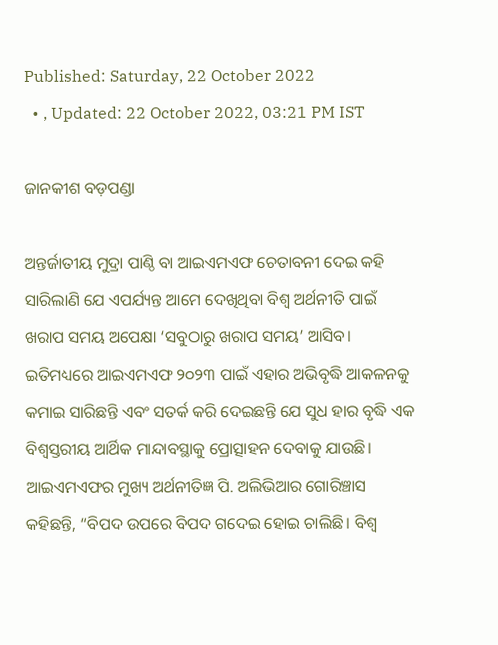Published: Saturday, 22 October 2022
  • , Updated: 22 October 2022, 03:21 PM IST

ଜାନକୀଶ ବଡ଼ପଣ୍ଡା

ଅନ୍ତର୍ଜାତୀୟ ମୁଦ୍ରା ପାଣ୍ଠି ବା ଆଇଏମଏଫ ଚେତାବନୀ ଦେଇ କହି ସାରିଲାଣି ଯେ ଏପର୍ଯ୍ୟନ୍ତ ଆମେ ଦେଖିଥିବା ବିଶ୍ୱ ଅର୍ଥନୀତି ପାଇଁ ଖରାପ ସମୟ ଅପେକ୍ଷା ‘ସବୁଠାରୁ ଖରାପ ସମୟ’ ଆସିବ। ଇତିମଧ୍ୟରେ ଆଇଏମଏଫ ୨୦୨୩ ପାଇଁ ଏହାର ଅଭିବୃଦ୍ଧି ଆକଳନକୁ କମାଇ ସାରିଛନ୍ତି ଏବଂ ସତର୍କ କରି ଦେଇଛନ୍ତି ଯେ ସୁଧ ହାର ବୃଦ୍ଧି ଏକ ବିଶ୍ୱସ୍ତରୀୟ ଆର୍ଥିକ ମାନ୍ଦାବସ୍ଥାକୁ ପ୍ରୋତ୍ସାହନ ଦେବାକୁ ଯାଉଛି। ଆଇଏମଏଫର ମୁଖ୍ୟ ଅର୍ଥନୀତିଜ୍ଞ ପି. ଅଲିଭିଆର ଗୋରିଞ୍ଚାସ କହିଛନ୍ତି, “ବିପଦ ଉପରେ ବିପଦ ଗଦେଇ ହୋଇ ଚାଲିଛି। ବିଶ୍ୱ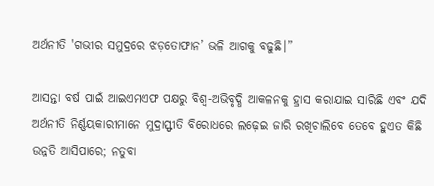ଅର୍ଥନୀତି 'ଗଭୀର ସମୁଦ୍ରରେ ଝଡ଼ତୋଫାନ’ ଭଳି ଆଗକୁ ବଢୁଛି।”

ଆସନ୍ତା ବର୍ଷ ପାଇଁ ଆଇଏମଏଫ ପକ୍ଷରୁ ବିଶ୍ୱ-ଅଭିବୃଦ୍ଧି ଆକଳନକୁ ହ୍ରାସ କରାଯାଇ ସାରିଛି ଏବଂ ଯଦି ଅର୍ଥନୀତି ନିର୍ଣ୍ଣୟକାରୀମାନେ ମୁଦ୍ରାସ୍ଫୀତି ବିରୋଧରେ ଲଢ଼େଇ ଜାରି ରଖିଚାଲିବେ ତେବେ ହୁଏତ କିଛି ଉନ୍ନତି ଆସିପାରେ; ନତୁବା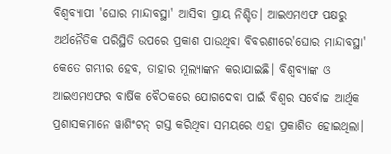ବିଶ୍ୱବ୍ୟାପୀ 'ଘୋର ମାନ୍ଦାବସ୍ଥା' ଆସିବା ପ୍ରାୟ ନିଶ୍ଚିତ। ଆଇଏମଏଫ ପକ୍ଷରୁ ଅର୍ଥନୈତିକ ପରିସ୍ଥିତି ଉପରେ ପ୍ରକାଶ ପାଉଥିବା ବିବରଣୀରେ'ଘୋର ମାନ୍ଦାବସ୍ଥା' କେତେ ଗମ୍ଭୀର ହେବ, ତାହାର ମୂଲ୍ୟାଙ୍କନ କରାଯାଇଛି। ବିଶ୍ଵବ୍ୟାଙ୍କ ଓ ଆଇଏମଏଫର ବାର୍ଷିକ ବୈଠକରେ ଯୋଗଦେବା ପାଇଁ ବିଶ୍ଵର ସର୍ବୋଚ୍ଚ ଆର୍ଥିକ ପ୍ରଶାସକମାନେ ୱାଶିଂଟନ୍ ଗସ୍ତ କରିଥିବା ସମୟରେ ଏହା ପ୍ରକାଶିତ ହୋଇଥିଲା।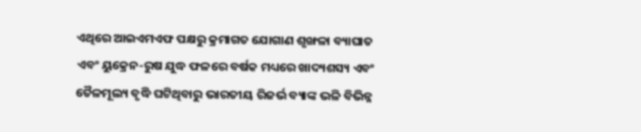ଏଥିରେ ଆଇଏମଏଫ ପକ୍ଷରୁ କ୍ରମାଗତ ଯୋଗାଣ ଶୃଙ୍ଖଳା ବ୍ୟାଘାତ ଏବଂ ୟୁକ୍ରେନ-ରୁଷ ଯୁଦ୍ଧ ଫଳରେ ବର୍ଷକ ମଧ୍ୟରେ ଖାଦ୍ୟଶସ୍ୟ ଏବଂ ତୈଳମୂଲ୍ୟ ବୃଦ୍ଧି ଘଟିଥିବାରୁ ଭାରତୀୟ ରିଜର୍ଭ ବ୍ୟାଙ୍କ ଭଳି ବିଭିନ୍ନ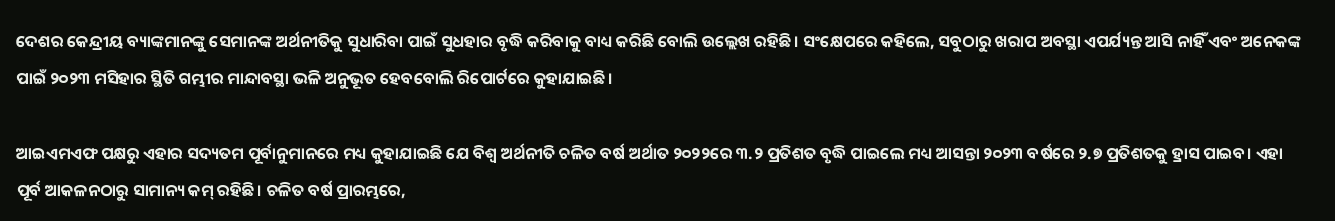ଦେଶର କେନ୍ଦ୍ରୀୟ ବ୍ୟାଙ୍କମାନଙ୍କୁ ସେମାନଙ୍କ ଅର୍ଥନୀତିକୁ ସୁଧାରିବା ପାଇଁ ସୁଧହାର ବୃଦ୍ଧି କରିବାକୁ ବାଧ୍ୟ କରିଛି ବୋଲି ଉଲ୍ଲେଖ ରହିଛି। ସଂକ୍ଷେପରେ କହିଲେ, ସବୁଠାରୁ ଖରାପ ଅବସ୍ଥା ଏପର୍ଯ୍ୟନ୍ତ ଆସି ନାହିଁ ଏବଂ ଅନେକଙ୍କ ପାଇଁ ୨୦୨୩ ମସିହାର ସ୍ଥିତି ଗମ୍ଭୀର ମାନ୍ଦାବସ୍ଥା ଭଳି ଅନୁଭୂତ ହେବବୋଲି ରିପୋର୍ଟରେ କୁହାଯାଇଛି।

ଆଇଏମଏଫ ପକ୍ଷରୁ ଏହାର ସଦ୍ୟତମ ପୂର୍ବାନୁମାନରେ ମଧ୍ୟ କୁହାଯାଇଛି ଯେ ବିଶ୍ୱ ଅର୍ଥନୀତି ଚଳିତ ବର୍ଷ ଅର୍ଥାତ ୨୦୨୨ରେ ୩.୨ ପ୍ରତିଶତ ବୃଦ୍ଧି ପାଇଲେ ମଧ୍ୟ ଆସନ୍ତା ୨୦୨୩ ବର୍ଷରେ ୨.୭ ପ୍ରତିଶତକୁ ହ୍ରାସ ପାଇବ। ଏହା ପୂର୍ବ ଆକଳନଠାରୁ ସାମାନ୍ୟ କମ୍ ରହିଛି। ଚଳିତ ବର୍ଷ ପ୍ରାରମ୍ଭରେ,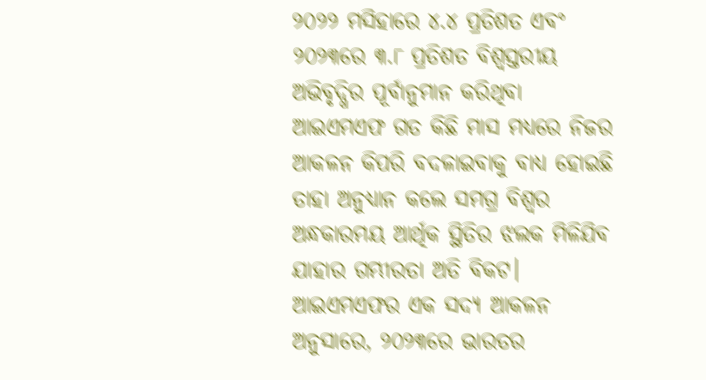୨୦୨୨ ମସିହାରେ ୪.୪ ପ୍ରତିଶତ ଏବଂ ୨୦୨୩ରେ ୩.୮ ପ୍ରତିଶତ ବିଶ୍ୱସ୍ତରୀୟ ଅଭିବୃଦ୍ଧିର ପୂର୍ବାନୁମାନ କରିଥିବା ଆଇଏମଏଫ ଗତ କିଛି ମାସ ମଧ୍ୟରେ ନିଜର ଆକଳନ କିପରି ବଦଳାଇବାକୁ ବାଧ୍ୟ ହୋଇଛି ତାହା ଅନୁଧ୍ୟାନ କଲେ ସମଗ୍ର ବିଶ୍ୱର ଅନ୍ଧକାରମୟ ଆର୍ଥିକ ସ୍ଥିତିର ଝଲକ ମିଳିଯିବ ଯାହାର ଗମ୍ଭୀରତା ଅତି ବିକଟ। ଆଇଏମଏଫର ଏକ ସଦ୍ୟ ଆକଳନ ଅନୁସାରେ, ୨୦୨୩ରେ ଭାରତର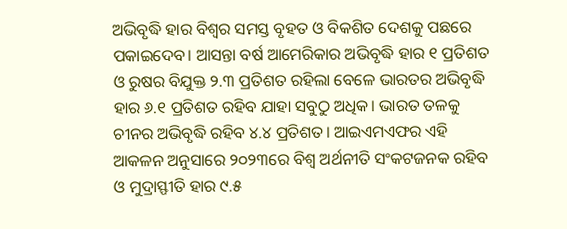ଅଭିବୃଦ୍ଧି ହାର ବିଶ୍ୱର ସମସ୍ତ ବୃହତ ଓ ବିକଶିତ ଦେଶକୁ ପଛରେ ପକାଇଦେବ। ଆସନ୍ତା ବର୍ଷ ଆମେରିକାର ଅଭିବୃଦ୍ଧି ହାର ୧ ପ୍ରତିଶତ ଓ ରୁଷର ବିଯୁକ୍ତ ୨.୩ ପ୍ରତିଶତ ରହିଲା ବେଳେ ଭାରତର ଅଭିବୃଦ୍ଧି ହାର ୬.୧ ପ୍ରତିଶତ ରହିବ ଯାହା ସବୁଠୁ ଅଧିକ। ଭାରତ ତଳକୁ ଚୀନର ଅଭିବୃଦ୍ଧି ରହିବ ୪.୪ ପ୍ରତିଶତ। ଆଇଏମଏଫର ଏହି  ଆକଳନ ଅନୁସାରେ ୨୦୨୩ରେ ବିଶ୍ୱ ଅର୍ଥନୀତି ସଂକଟଜନକ ରହିବ ଓ ମୁଦ୍ରାସ୍ଫୀତି ହାର ୯.୫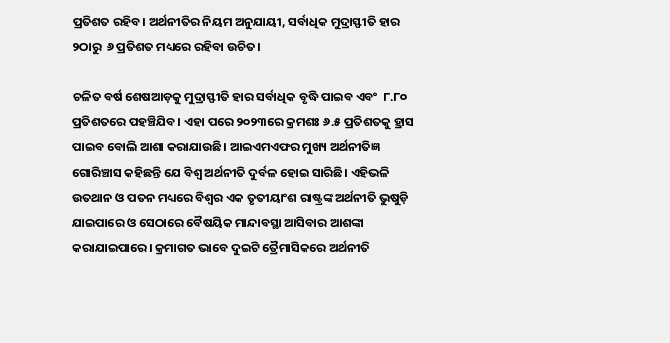ପ୍ରତିଶତ ରହିବ। ଅର୍ଥନୀତିର ନିୟମ ଅନୁଯାୟୀ, ସର୍ବାଧିକ ମୁଦ୍ରାସ୍ଫୀତି ହାର ୨ଠାରୁ  ୬ ପ୍ରତିଶତ ମଧ୍ୟରେ ରହିବା ଉଚିତ।

ଚଳିତ ବର୍ଷ ଶେଷଆଡ଼କୁ ମୁଦ୍ରାସ୍ଫୀତି ହାର ସର୍ବାଧିକ ବୃଦ୍ଧି ପାଇବ ଏବଂ  ୮.୮୦ ପ୍ରତିଶତରେ ପହଞ୍ଚିଯିବ। ଏହା ପରେ ୨୦୨୩ରେ କ୍ରମଶଃ ୬.୫ ପ୍ରତିଶତକୁ ହ୍ରାସ ପାଇବ ବୋଲି ଆଶା କରାଯାଉଛି। ଆଇଏମଏଫର ମୁଖ୍ୟ ଅର୍ଥନୀତିଜ୍ଞ ଗୋରିଞ୍ଚାସ କହିଛନ୍ତି ଯେ ବିଶ୍ୱ ଅର୍ଥନୀତି ଦୁର୍ବଳ ହୋଇ ସାରିଛି। ଏହିଭଳି ଉତଥାନ ଓ ପତନ ମଧ୍ୟରେ ବିଶ୍ୱର ଏକ ତୃତୀୟାଂଶ ରାଷ୍ଟ୍ରଙ୍କ ଅର୍ଥନୀତି ଭୁଷୁଡ଼ି ଯାଇପାରେ ଓ ସେଠାରେ ବୈଷୟିକ ମାନ୍ଦାବସ୍ଥା ଆସିବାର ଆଶଙ୍କା କରାଯାଇପାରେ। କ୍ରମାଗତ ଭାବେ ଦୁଇଟି ତ୍ରୈମାସିକରେ ଅର୍ଥନୀତି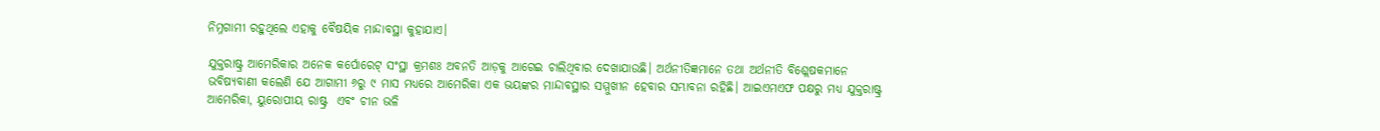ନିମ୍ନଗାମୀ ରହୁଥିଲେ ଏହାକୁ ବୈଷୟିକ ମାନ୍ଦାବସ୍ଥା କୁହାଯାଏ।

ଯୁକ୍ତରାଷ୍ଟ୍ର ଆମେରିକାର ଅନେକ କର୍ପୋରେଟ୍ ସଂସ୍ଥା କ୍ରମଶଃ ଅବନତି ଆଡ଼କୁ ଆଗେଇ ଚାଲିଥିବାର ଦେଖାଯାଉଛି। ଅର୍ଥନୀତିଜ୍ଞମାନେ ତଥା ଅର୍ଥନୀତି ବିଶ୍ଲେଷକମାନେ ଭବିଷ୍ୟବାଣୀ କଲେଣି ଯେ ଆଗାମୀ ୬ରୁ ୯ ମାସ ମଧ୍ୟରେ ଆମେରିକା ଏକ ଭୟଙ୍କର ମାନ୍ଦାବସ୍ଥାର ସମ୍ମୁଖୀନ ହେବାର ସମ୍ଭାବନା ରହିଛି। ଆଇଏମଏଫ ପକ୍ଷରୁ ମଧ୍ୟ ଯୁକ୍ତରାଷ୍ଟ୍ର ଆମେରିକା, ୟୁରୋପୀୟ ରାଷ୍ଟ୍ର  ଏବଂ ଚୀନ ଭଳି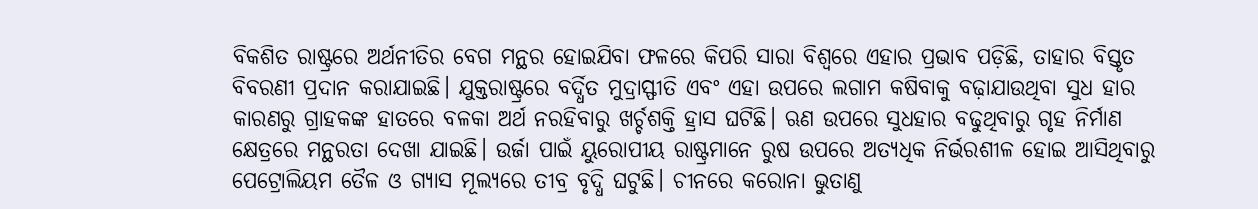ବିକଶିତ ରାଷ୍ଟ୍ରରେ ଅର୍ଥନୀତିର ବେଗ ମନ୍ଥର ହୋଇଯିବା ଫଳରେ କିପରି ସାରା ବିଶ୍ୱରେ ଏହାର ପ୍ରଭାବ ପଡ଼ିଛି, ତାହାର ବିସ୍ତୃତ ବିବରଣୀ ପ୍ରଦାନ କରାଯାଇଛି। ଯୁକ୍ତରାଷ୍ଟ୍ରରେ ବର୍ଦ୍ଧିତ ମୁଦ୍ରାସ୍ଫୀତି ଏବଂ ଏହା ଉପରେ ଲଗାମ କଷିବାକୁ ବଢ଼ାଯାଉଥିବା ସୁଧ ହାର କାରଣରୁ ଗ୍ରାହକଙ୍କ ହାତରେ ବଳକା ଅର୍ଥ ନରହିବାରୁ ଖର୍ଚ୍ଚଶକ୍ତି ହ୍ରାସ ଘଟିଛି। ଋଣ ଉପରେ ସୁଧହାର ବଢୁଥିବାରୁ ଗୃହ ନିର୍ମାଣ କ୍ଷେତ୍ରରେ ମନ୍ଥରତା ଦେଖା ଯାଇଛି। ଉର୍ଜା ପାଇଁ ୟୁରୋପୀୟ ରାଷ୍ଟ୍ରମାନେ ରୁଷ ଉପରେ ଅତ୍ୟଧିକ ନିର୍ଭରଶୀଳ ହୋଇ ଆସିଥିବାରୁ ପେଟ୍ରୋଲିୟମ ତୈଳ ଓ ଗ୍ୟାସ ମୂଲ୍ୟରେ ତୀବ୍ର ବୃଦ୍ଧି ଘଟୁଛି। ଚୀନରେ କରୋନା ଭୁତାଣୁ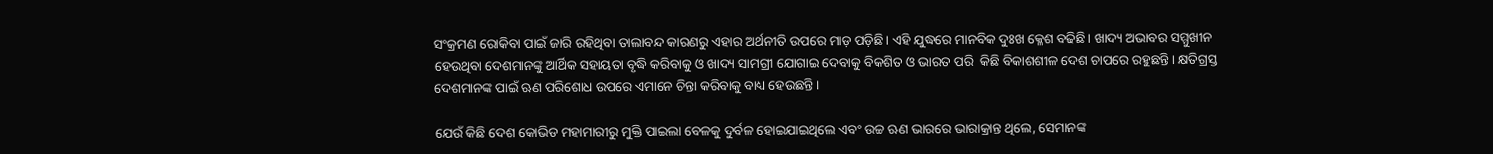ସଂକ୍ରମଣ ରୋକିବା ପାଇଁ ଜାରି ରହିଥିବା ତାଲାବନ୍ଦ କାରଣରୁ ଏହାର ଅର୍ଥନୀତି ଉପରେ ମାଡ଼ ପଡ଼ିଛି। ଏହି ଯୁଦ୍ଧରେ ମାନବିକ ଦୁଃଖ କ୍ଳେଶ ବଢିଛି। ଖାଦ୍ୟ ଅଭାବର ସମ୍ମୁଖୀନ ହେଉଥିବା ଦେଶମାନଙ୍କୁ ଆର୍ଥିକ ସହାୟତା ବୃଦ୍ଧି କରିବାକୁ ଓ ଖାଦ୍ୟ ସାମଗ୍ରୀ ଯୋଗାଇ ଦେବାକୁ ବିକଶିତ ଓ ଭାରତ ପରି  କିଛି ବିକାଶଶୀଳ ଦେଶ ଚାପରେ ରହୁଛନ୍ତି। କ୍ଷତିଗ୍ରସ୍ତ ଦେଶମାନଙ୍କ ପାଇଁ ଋଣ ପରିଶୋଧ ଉପରେ ଏମାନେ ଚିନ୍ତା କରିବାକୁ ବାଧ୍ୟ ହେଉଛନ୍ତି।

ଯେଉଁ କିଛି ଦେଶ କୋଭିଡ ମହାମାରୀରୁ ମୁକ୍ତି ପାଇଲା ବେଳକୁ ଦୁର୍ବଳ ହୋଇଯାଇଥିଲେ ଏବଂ ଉଚ୍ଚ ଋଣ ଭାରରେ ଭାରାକ୍ରାନ୍ତ ଥିଲେ, ସେମାନଙ୍କ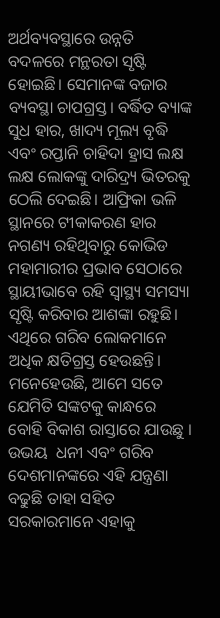ଅର୍ଥବ୍ୟବସ୍ଥାରେ ଉନ୍ନତି ବଦଳରେ ମନ୍ଥରତା ସୃଷ୍ଟି ହୋଇଛି। ସେମାନଙ୍କ ବଜାର ବ୍ୟବସ୍ଥା ଚାପଗ୍ରସ୍ତ। ବର୍ଦ୍ଧିତ ବ୍ୟାଙ୍କ ସୁଧ ହାର, ଖାଦ୍ୟ ମୂଲ୍ୟ ବୃଦ୍ଧି ଏବଂ ରପ୍ତାନି ଚାହିଦା ହ୍ରାସ ଲକ୍ଷ ଲକ୍ଷ ଲୋକଙ୍କୁ ଦାରିଦ୍ର୍ୟ ଭିତରକୁ ଠେଲି ଦେଇଛି। ଆଫ୍ରିକା ଭଳି ସ୍ଥାନରେ ଟୀକାକରଣ ହାର ନଗଣ୍ୟ ରହିଥିବାରୁ କୋଭିଡ ମହାମାରୀର ପ୍ରଭାବ ସେଠାରେ ସ୍ଥାୟୀଭାବେ ରହି ସ୍ୱାସ୍ଥ୍ୟ ସମସ୍ୟା ସୃଷ୍ଟି କରିବାର ଆଶଙ୍କା ରହୁଛି। ଏଥିରେ ଗରିବ ଲୋକମାନେ ଅଧିକ କ୍ଷତିଗ୍ରସ୍ତ ହେଉଛନ୍ତି। ମନେହେଉଛି, ଆମେ ସତେ ଯେମିତି ସଙ୍କଟକୁ କାନ୍ଧରେ ବୋହି ବିକାଶ ରାସ୍ତାରେ ଯାଉଛୁ । ଉଭୟ  ଧନୀ ଏବଂ ଗରିବ ଦେଶମାନଙ୍କରେ ଏହି ଯନ୍ତ୍ରଣା ବଢୁଛି ତାହା ସହିତ ସରକାରମାନେ ଏହାକୁ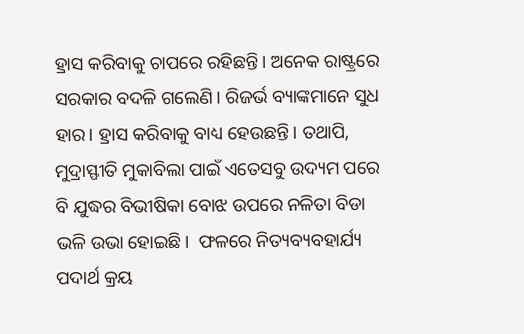ହ୍ରାସ କରିବାକୁ ଚାପରେ ରହିଛନ୍ତି। ଅନେକ ରାଷ୍ଟ୍ରରେ ସରକାର ବଦଳି ଗଲେଣି। ରିଜର୍ଭ ବ୍ୟାଙ୍କମାନେ ସୁଧ ହାର। ହ୍ରାସ କରିବାକୁ ବାଧ୍ୟ ହେଉଛନ୍ତି। ତଥାପି, ମୁଦ୍ରାସ୍ଫୀତି ମୁକାବିଲା ପାଇଁ ଏତେସବୁ ଉଦ୍ୟମ ପରେ ବି ଯୁଦ୍ଧର ବିଭୀଷିକା ବୋଝ ଉପରେ ନଳିତା ବିଡା ଭଳି ଉଭା ହୋଇଛି।  ଫଳରେ ନିତ୍ୟବ୍ୟବହାର୍ଯ୍ୟ ପଦାର୍ଥ କ୍ରୟ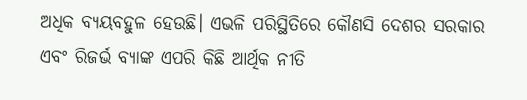ଅଧିକ ବ୍ୟୟବହୁଳ ହେଉଛି। ଏଭଳି ପରିସ୍ଥିତିରେ କୌଣସି ଦେଶର ସରକାର ଏବଂ ରିଜର୍ଭ ବ୍ୟାଙ୍କ ଏପରି କିଛି ଆର୍ଥିକ ନୀତି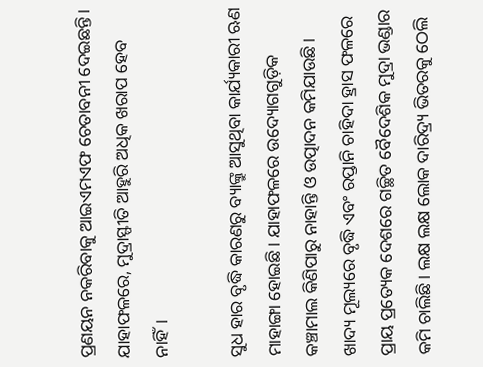ପ୍ରଣୟନ ନକରିବାକୁ ଆଇଏମଏଫ ଚେତାବନୀ ଦେଇଛନ୍ତି। ଯାହାଫଳରେ, ମୁଦ୍ରାସ୍ଫୀତି ଆହୁରି ଅଧିକ ଖରାପ ହେବ ନାହିଁ।

ସୁଧ ହାର ବୃଦ୍ଧି କାରଣରୁ ବ୍ୟାଙ୍କ୍ରୁ ଆସୁଥିବା କାର୍ଯ୍ୟକାରୀ ଋଣ ମାହାଙ୍ଗା ହୋଇଛି। ଯାହାଫଳରେ ଉଦ୍ୟୋଗଗୁଡ଼ିକ କଞ୍ଚାମାଲ କିଣିପାରୁ ନାହାନ୍ତି ଓ ଉତ୍ପାଦନ କମିଯାଉଛି। ଖାଦ୍ୟ ମୂଲ୍ୟରେ ବୃଦ୍ଧି ଏବଂ ରପ୍ତାନି ଚାହିଦା ହ୍ରାସ ଫଳରେ ପ୍ରାୟ ପ୍ରତ୍ୟେକ ଦେଶରେ ଗଚ୍ଛିତ ବୈଦେଶିକ ମୁଦ୍ରା ଭଣ୍ଡାର କମି ଚାଲିଛି। ଲକ୍ଷ ଲକ୍ଷ ଲୋକ ଦାରିଦ୍ର୍ୟ ଭିତରକୁ ଠେଲି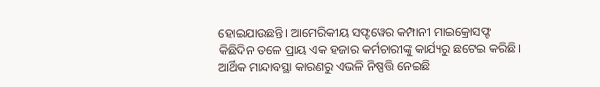ହୋଇଯାଉଛନ୍ତି। ଆମେରିକୀୟ ସଫ୍ଟୱେର କମ୍ପାନୀ ମାଇକ୍ରୋସଫ୍ଟ କିଛିଦିନ ତଳେ ପ୍ରାୟ ଏକ ହଜାର କର୍ମଚାରୀଙ୍କୁ କାର୍ଯ୍ୟରୁ ଛଟେଇ କରିଛି। ଆର୍ଥିକ ମାନ୍ଦାବସ୍ଥା କାରଣରୁ ଏଭଳି ନିଷ୍ପତ୍ତି ନେଇଛି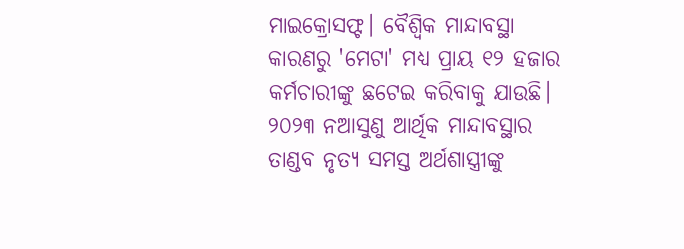ମାଇକ୍ରୋସଫ୍ଟ। ବୈଶ୍ଵିକ ମାନ୍ଦାବସ୍ଥା କାରଣରୁ 'ମେଟା' ମଧ୍ୟ ପ୍ରାୟ ୧୨ ହଜାର କର୍ମଚାରୀଙ୍କୁ ଛଟେଇ କରିବାକୁ ଯାଉଛି। ୨୦୨୩ ନଆସୁଣୁ ଆର୍ଥିକ ମାନ୍ଦାବସ୍ଥାର ତାଣ୍ଡବ ନୃତ୍ୟ ସମସ୍ତ ଅର୍ଥଶାସ୍ତ୍ରୀଙ୍କୁ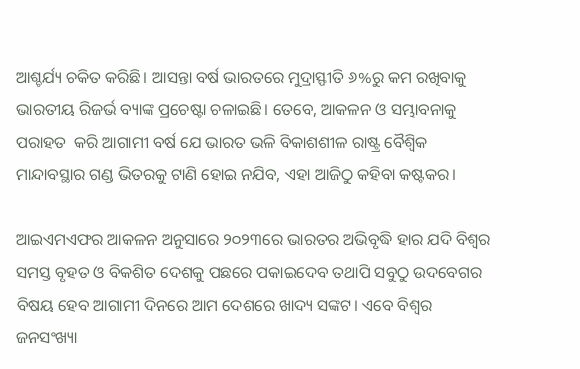ଆଶ୍ଚର୍ଯ୍ୟ ଚକିତ କରିଛି। ଆସନ୍ତା ବର୍ଷ ଭାରତରେ ମୁଦ୍ରାସ୍ଫୀତି ୬%ରୁ କମ ରଖିବାକୁ ଭାରତୀୟ ରିଜର୍ଭ ବ୍ୟାଙ୍କ ପ୍ରଚେଷ୍ଟା ଚଳାଇଛି। ତେବେ, ଆକଳନ ଓ ସମ୍ଭାବନାକୁ ପରାହତ  କରି ଆଗାମୀ ବର୍ଷ ଯେ ଭାରତ ଭଳି ବିକାଶଶୀଳ ରାଷ୍ଟ୍ର ବୈଶ୍ଵିକ ମାନ୍ଦାବସ୍ଥାର ଗଣ୍ଡ ଭିତରକୁ ଟାଣି ହୋଇ ନଯିବ, ଏହା ଆଜିଠୁ କହିବା କଷ୍ଟକର।

ଆଇଏମଏଫର ଆକଳନ ଅନୁସାରେ ୨୦୨୩ରେ ଭାରତର ଅଭିବୃଦ୍ଧି ହାର ଯଦି ବିଶ୍ୱର ସମସ୍ତ ବୃହତ ଓ ବିକଶିତ ଦେଶକୁ ପଛରେ ପକାଇଦେବ ତଥାପି ସବୁଠୁ ଉଦବେଗର ବିଷୟ ହେବ ଆଗାମୀ ଦିନରେ ଆମ ଦେଶରେ ଖାଦ୍ୟ ସଙ୍କଟ। ଏବେ ବିଶ୍ୱର ଜନସଂଖ୍ୟା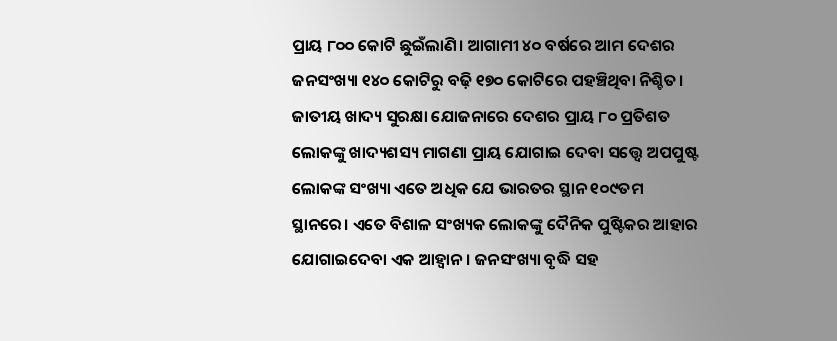ପ୍ରାୟ ୮୦୦ କୋଟି ଛୁଇଁଲାଣି। ଆଗାମୀ ୪୦ ବର୍ଷରେ ଆମ ଦେଶର ଜନସଂଖ୍ୟା ୧୪୦ କୋଟିରୁ ବଢ଼ି ୧୭୦ କୋଟିରେ ପହଞ୍ଚିଥିବା ନିଶ୍ଚିତ। ଜାତୀୟ ଖାଦ୍ୟ ସୁରକ୍ଷା ଯୋଜନାରେ ଦେଶର ପ୍ରାୟ ୮୦ ପ୍ରତିଶତ ଲୋକଙ୍କୁ ଖାଦ୍ୟଶସ୍ୟ ମାଗଣା ପ୍ରାୟ ଯୋଗାଇ ଦେବା ସତ୍ତ୍ୱେ ଅପପୁଷ୍ଟ ଲୋକଙ୍କ ସଂଖ୍ୟା ଏତେ ଅଧିକ ଯେ ଭାରତର ସ୍ଥାନ ୧୦୯ତମ ସ୍ଥାନରେ। ଏତେ ବିଶାଳ ସଂଖ୍ୟକ ଲୋକଙ୍କୁ ଦୈନିକ ପୁଷ୍ଟିକର ଆହାର ଯୋଗାଇଦେବା ଏକ ଆହ୍ୱାନ। ଜନସଂଖ୍ୟା ବୃଦ୍ଧି ସହ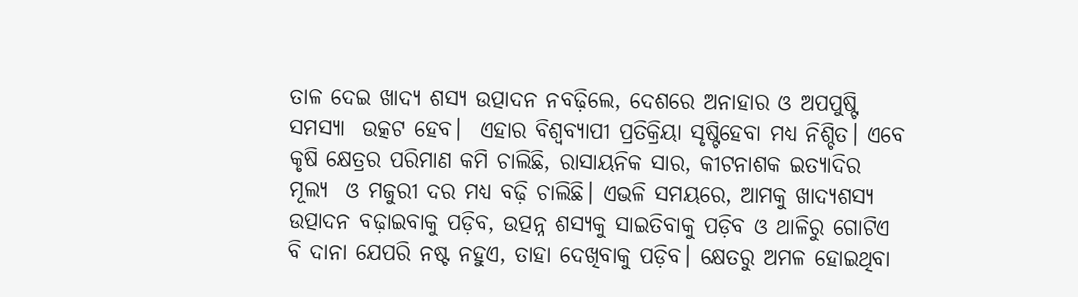ତାଳ ଦେଇ ଖାଦ୍ୟ ଶସ୍ୟ ଉତ୍ପାଦନ ନବଢ଼ିଲେ, ଦେଶରେ ଅନାହାର ଓ ଅପପୁଷ୍ଟି ସମସ୍ୟା  ଉତ୍କଟ ହେବ।  ଏହାର ବିଶ୍ଵବ୍ୟାପୀ ପ୍ରତିକ୍ରିୟା ସୃଷ୍ଟିହେବା ମଧ୍ୟ ନିଶ୍ଚିତ। ଏବେ କୃଷି କ୍ଷେତ୍ରର ପରିମାଣ କମି ଚାଲିଛି, ରାସାୟନିକ ସାର, କୀଟନାଶକ ଇତ୍ୟାଦିର ମୂଲ୍ୟ  ଓ ମଜୁରୀ ଦର ମଧ୍ୟ ବଢ଼ି ଚାଲିଛି। ଏଭଳି ସମୟରେ, ଆମକୁ ଖାଦ୍ୟଶସ୍ୟ ଉତ୍ପାଦନ ବଢ଼ାଇବାକୁ ପଡ଼ିବ, ଉତ୍ପନ୍ନ ଶସ୍ୟକୁ ସାଇତିବାକୁ ପଡ଼ିବ ଓ ଥାଳିରୁ ଗୋଟିଏ ବି ଦାନା ଯେପରି ନଷ୍ଟ ନହୁଏ, ତାହା ଦେଖିବାକୁ ପଡ଼ିବ। କ୍ଷେତରୁ ଅମଳ ହୋଇଥିବା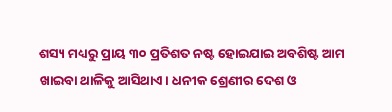ଶସ୍ୟ ମଧ୍ୟରୁ ପ୍ରାୟ ୩୦ ପ୍ରତିଶତ ନଷ୍ଟ ହୋଇଯାଇ ଅବଶିଷ୍ଟ ଆମ ଖାଇବା ଥାଳିକୁ ଆସିଥାଏ। ଧନୀକ ଶ୍ରେଣୀର ଦେଶ ଓ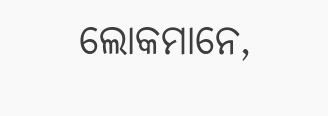ଲୋକମାନେ,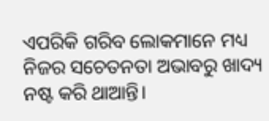ଏପରିକି ଗରିବ ଲୋକମାନେ ମଧ୍ୟ ନିଜର ସଚେତନତା ଅଭାବରୁ ଖାଦ୍ୟ ନଷ୍ଟ କରି ଥାଆନ୍ତି।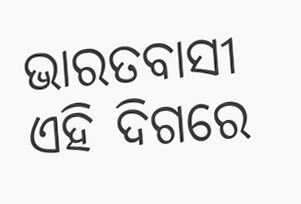ଭାରତବାସୀ ଏହି ଦିଗରେ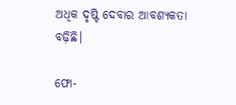ଅଧିକ ଦୃଷ୍ଟି ଦେବାର ଆବଶ୍ୟକତା ବଢ଼ିଛି।

ଫୋ-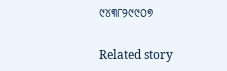୯୪୩୮୨୯୯୦୭

Related story